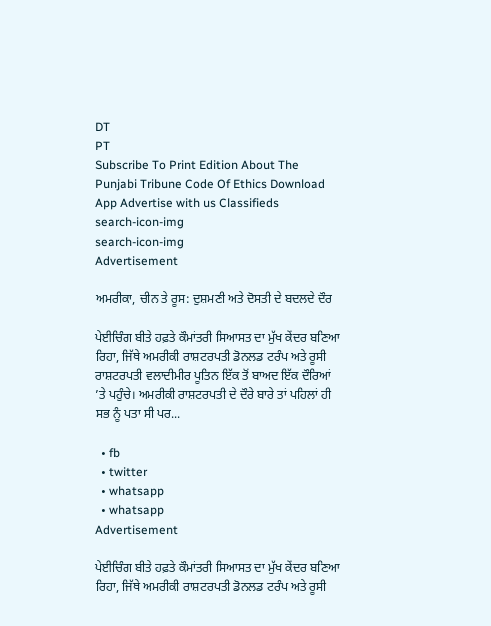DT
PT
Subscribe To Print Edition About The Punjabi Tribune Code Of Ethics Download App Advertise with us Classifieds
search-icon-img
search-icon-img
Advertisement

ਅਮਰੀਕਾ, ਚੀਨ ਤੇ ਰੂਸ: ਦੁਸ਼ਮਣੀ ਅਤੇ ਦੋਸਤੀ ਦੇ ਬਦਲਦੇ ਦੌਰ

ਪੇਈਚਿੰਗ ਬੀਤੇ ਹਫ਼ਤੇ ਕੌਮਾਂਤਰੀ ਸਿਆਸਤ ਦਾ ਮੁੱਖ ਕੇਂਦਰ ਬਣਿਆ ਰਿਹਾ, ਜਿੱਥੇ ਅਮਰੀਕੀ ਰਾਸ਼ਟਰਪਤੀ ਡੋਨਲਡ ਟਰੰਪ ਅਤੇ ਰੂਸੀ ਰਾਸ਼ਟਰਪਤੀ ਵਲਾਦੀਮੀਰ ਪੂਤਿਨ ਇੱਕ ਤੋਂ ਬਾਅਦ ਇੱਕ ਦੌਰਿਆਂ ’ਤੇ ਪਹੁੰਚੇ। ਅਮਰੀਕੀ ਰਾਸ਼ਟਰਪਤੀ ਦੇ ਦੌਰੇ ਬਾਰੇ ਤਾਂ ਪਹਿਲਾਂ ਹੀ ਸਭ ਨੂੰ ਪਤਾ ਸੀ ਪਰ...

  • fb
  • twitter
  • whatsapp
  • whatsapp
Advertisement

ਪੇਈਚਿੰਗ ਬੀਤੇ ਹਫ਼ਤੇ ਕੌਮਾਂਤਰੀ ਸਿਆਸਤ ਦਾ ਮੁੱਖ ਕੇਂਦਰ ਬਣਿਆ ਰਿਹਾ, ਜਿੱਥੇ ਅਮਰੀਕੀ ਰਾਸ਼ਟਰਪਤੀ ਡੋਨਲਡ ਟਰੰਪ ਅਤੇ ਰੂਸੀ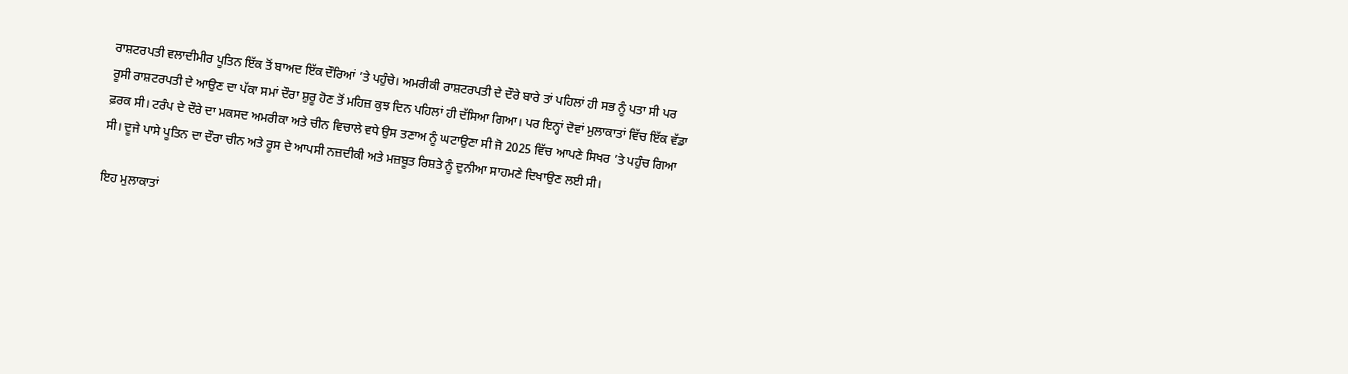ਰਾਸ਼ਟਰਪਤੀ ਵਲਾਦੀਮੀਰ ਪੂਤਿਨ ਇੱਕ ਤੋਂ ਬਾਅਦ ਇੱਕ ਦੌਰਿਆਂ ’ਤੇ ਪਹੁੰਚੇ। ਅਮਰੀਕੀ ਰਾਸ਼ਟਰਪਤੀ ਦੇ ਦੌਰੇ ਬਾਰੇ ਤਾਂ ਪਹਿਲਾਂ ਹੀ ਸਭ ਨੂੰ ਪਤਾ ਸੀ ਪਰ ਰੂਸੀ ਰਾਸ਼ਟਰਪਤੀ ਦੇ ਆਉਣ ਦਾ ਪੱਕਾ ਸਮਾਂ ਦੌਰਾ ਸ਼ੁਰੂ ਹੋਣ ਤੋਂ ਮਹਿਜ਼ ਕੁਝ ਦਿਨ ਪਹਿਲਾਂ ਹੀ ਦੱਸਿਆ ਗਿਆ। ਪਰ ਇਨ੍ਹਾਂ ਦੋਵਾਂ ਮੁਲਾਕਾਤਾਂ ਵਿੱਚ ਇੱਕ ਵੱਡਾ ਫ਼ਰਕ ਸੀ। ਟਰੰਪ ਦੇ ਦੌਰੇ ਦਾ ਮਕਸਦ ਅਮਰੀਕਾ ਅਤੇ ਚੀਨ ਵਿਚਾਲੇ ਵਧੇ ਉਸ ਤਣਾਅ ਨੂੰ ਘਟਾਉਣਾ ਸੀ ਜੋ 2025 ਵਿੱਚ ਆਪਣੇ ਸਿਖਰ ’ਤੇ ਪਹੁੰਚ ਗਿਆ ਸੀ। ਦੂਜੇ ਪਾਸੇ ਪੂਤਿਨ ਦਾ ਦੌਰਾ ਚੀਨ ਅਤੇ ਰੂਸ ਦੇ ਆਪਸੀ ਨਜ਼ਦੀਕੀ ਅਤੇ ਮਜ਼ਬੂਤ ਰਿਸ਼ਤੇ ਨੂੰ ਦੁਨੀਆ ਸਾਹਮਣੇ ਦਿਖਾਉਣ ਲਈ ਸੀ।

ਇਹ ਮੁਲਾਕਾਤਾਂ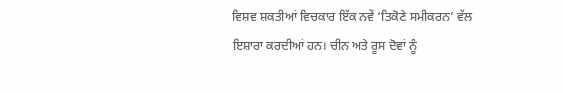ਵਿਸ਼ਵ ਸ਼ਕਤੀਆਂ ਵਿਚਕਾਰ ਇੱਕ ਨਵੇਂ ‘ਤਿਕੋਣੇ ਸਮੀਕਰਨ’ ਵੱਲ ਇਸ਼ਾਰਾ ਕਰਦੀਆਂ ਹਨ। ਚੀਨ ਅਤੇ ਰੂਸ ਦੋਵਾਂ ਨੂੰ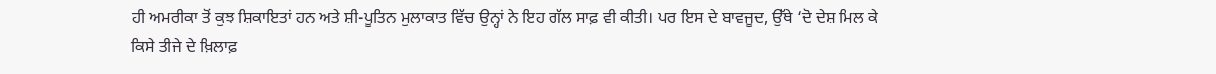ਹੀ ਅਮਰੀਕਾ ਤੋਂ ਕੁਝ ਸ਼ਿਕਾਇਤਾਂ ਹਨ ਅਤੇ ਸ਼ੀ-ਪੂਤਿਨ ਮੁਲਾਕਾਤ ਵਿੱਚ ਉਨ੍ਹਾਂ ਨੇ ਇਹ ਗੱਲ ਸਾਫ਼ ਵੀ ਕੀਤੀ। ਪਰ ਇਸ ਦੇ ਬਾਵਜੂਦ, ਉੱਥੇ ‘ਦੋ ਦੇਸ਼ ਮਿਲ ਕੇ ਕਿਸੇ ਤੀਜੇ ਦੇ ਖ਼ਿਲਾਫ਼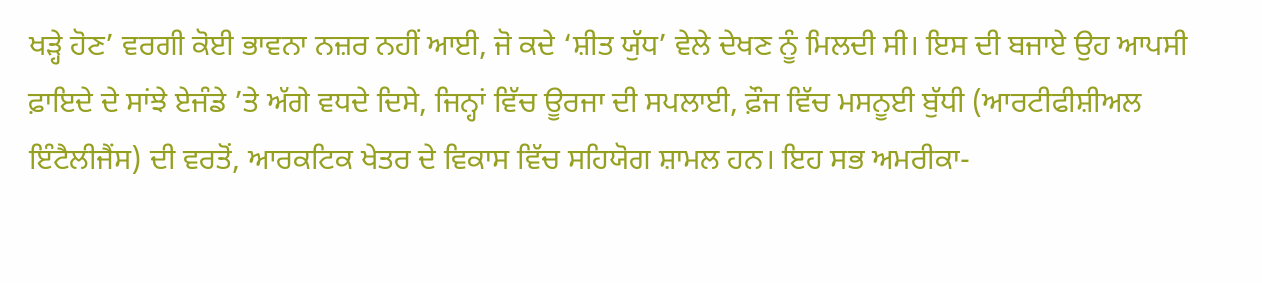ਖੜ੍ਹੇ ਹੋਣ’ ਵਰਗੀ ਕੋਈ ਭਾਵਨਾ ਨਜ਼ਰ ਨਹੀਂ ਆਈ, ਜੋ ਕਦੇ ‘ਸ਼ੀਤ ਯੁੱਧ’ ਵੇਲੇ ਦੇਖਣ ਨੂੰ ਮਿਲਦੀ ਸੀ। ਇਸ ਦੀ ਬਜਾਏ ਉਹ ਆਪਸੀ ਫ਼ਾਇਦੇ ਦੇ ਸਾਂਝੇ ਏਜੰਡੇ ’ਤੇ ਅੱਗੇ ਵਧਦੇ ਦਿਸੇ, ਜਿਨ੍ਹਾਂ ਵਿੱਚ ਊਰਜਾ ਦੀ ਸਪਲਾਈ, ਫ਼ੌਜ ਵਿੱਚ ਮਸਨੂਈ ਬੁੱਧੀ (ਆਰਟੀਫੀਸ਼ੀਅਲ ਇੰਟੈਲੀਜੈਂਸ) ਦੀ ਵਰਤੋਂ, ਆਰਕਟਿਕ ਖੇਤਰ ਦੇ ਵਿਕਾਸ ਵਿੱਚ ਸਹਿਯੋਗ ਸ਼ਾਮਲ ਹਨ। ਇਹ ਸਭ ਅਮਰੀਕਾ-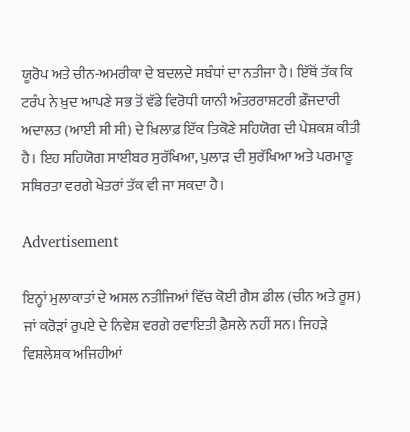ਯੂਰੋਪ ਅਤੇ ਚੀਨ-ਅਮਰੀਕਾ ਦੇ ਬਦਲਦੇ ਸਬੰਧਾਂ ਦਾ ਨਤੀਜਾ ਹੈ। ਇੱਥੋਂ ਤੱਕ ਕਿ ਟਰੰਪ ਨੇ ਖ਼ੁਦ ਆਪਣੇ ਸਭ ਤੋਂ ਵੱਡੇ ਵਿਰੋਧੀ ਯਾਨੀ ਅੰਤਰਰਾਸ਼ਟਰੀ ਫ਼ੌਜਦਾਰੀ ਅਦਾਲਤ (ਆਈ ਸੀ ਸੀ) ਦੇ ਖ਼ਿਲਾਫ਼ ਇੱਕ ਤਿਕੋਣੇ ਸਹਿਯੋਗ ਦੀ ਪੇਸ਼ਕਸ਼ ਕੀਤੀ ਹੈ। ਇਹ ਸਹਿਯੋਗ ਸਾਈਬਰ ਸੁਰੱਖਿਆ, ਪੁਲਾੜ ਦੀ ਸੁਰੱਖਿਆ ਅਤੇ ਪਰਮਾਣੂ ਸਥਿਰਤਾ ਵਰਗੇ ਖੇਤਰਾਂ ਤੱਕ ਵੀ ਜਾ ਸਕਦਾ ਹੈ।

Advertisement

ਇਨ੍ਹਾਂ ਮੁਲਾਕਾਤਾਂ ਦੇ ਅਸਲ ਨਤੀਜਿਆਂ ਵਿੱਚ ਕੋਈ ਗੈਸ ਡੀਲ (ਚੀਨ ਅਤੇ ਰੂਸ) ਜਾਂ ਕਰੋੜਾਂ ਰੁਪਏ ਦੇ ਨਿਵੇਸ਼ ਵਰਗੇ ਰਵਾਇਤੀ ਫ਼ੈਸਲੇ ਨਹੀਂ ਸਨ। ਜਿਹੜੇ ਵਿਸ਼ਲੇਸ਼ਕ ਅਜਿਹੀਆਂ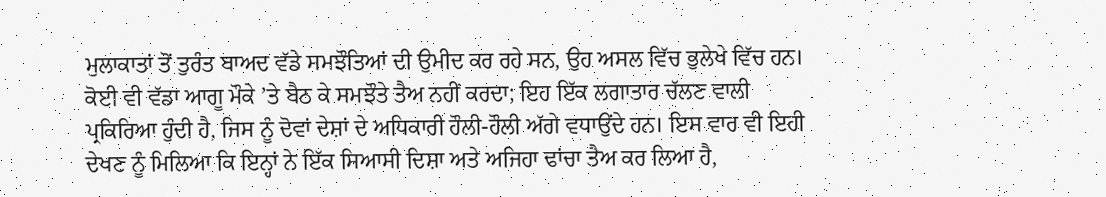ਮੁਲਾਕਾਤਾਂ ਤੋਂ ਤੁਰੰਤ ਬਾਅਦ ਵੱਡੇ ਸਮਝੌਤਿਆਂ ਦੀ ਉਮੀਦ ਕਰ ਰਹੇ ਸਨ, ਉਹ ਅਸਲ ਵਿੱਚ ਭੁਲੇਖੇ ਵਿੱਚ ਹਨ। ਕੋਈ ਵੀ ਵੱਡਾ ਆਗੂ ਮੌਕੇ ’ਤੇ ਬੈਠ ਕੇ ਸਮਝੌਤੇ ਤੈਅ ਨਹੀਂ ਕਰਦਾ; ਇਹ ਇੱਕ ਲਗਾਤਾਰ ਚੱਲਣ ਵਾਲੀ ਪ੍ਰਕਿਰਿਆ ਹੁੰਦੀ ਹੈ, ਜਿਸ ਨੂੰ ਦੋਵਾਂ ਦੇਸ਼ਾਂ ਦੇ ਅਧਿਕਾਰੀ ਹੌਲੀ-ਹੌਲੀ ਅੱਗੇ ਵਧਾਉਂਦੇ ਹਨ। ਇਸ ਵਾਰ ਵੀ ਇਹੀ ਦੇਖਣ ਨੂੰ ਮਿਲਿਆ ਕਿ ਇਨ੍ਹਾਂ ਨੇ ਇੱਕ ਸਿਆਸੀ ਦਿਸ਼ਾ ਅਤੇ ਅਜਿਹਾ ਢਾਂਚਾ ਤੈਅ ਕਰ ਲਿਆ ਹੈ,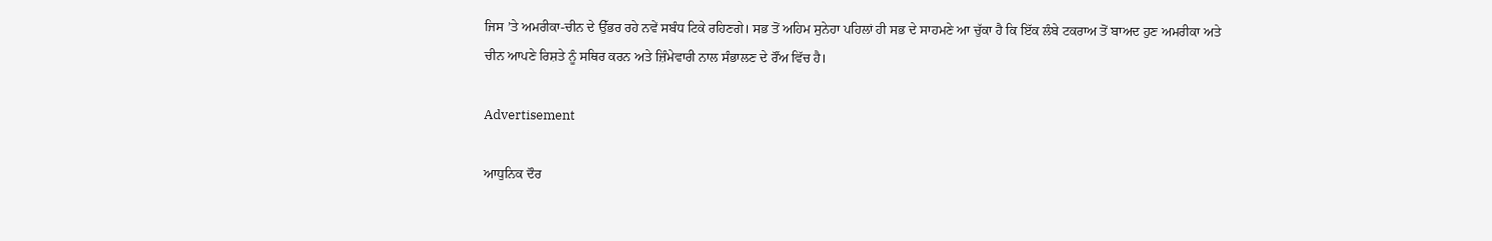ਜਿਸ ’ਤੇ ਅਮਰੀਕਾ-ਚੀਨ ਦੇ ਉੱਭਰ ਰਹੇ ਨਵੇਂ ਸਬੰਧ ਟਿਕੇ ਰਹਿਣਗੇ। ਸਭ ਤੋਂ ਅਹਿਮ ਸੁਨੇਹਾ ਪਹਿਲਾਂ ਹੀ ਸਭ ਦੇ ਸਾਹਮਣੇ ਆ ਚੁੱਕਾ ਹੈ ਕਿ ਇੱਕ ਲੰਬੇ ਟਕਰਾਅ ਤੋਂ ਬਾਅਦ ਹੁਣ ਅਮਰੀਕਾ ਅਤੇ ਚੀਨ ਆਪਣੇ ਰਿਸ਼ਤੇ ਨੂੰ ਸਥਿਰ ਕਰਨ ਅਤੇ ਜ਼ਿੰਮੇਵਾਰੀ ਨਾਲ ਸੰਭਾਲਣ ਦੇ ਰੌਂਅ ਵਿੱਚ ਹੈ।

Advertisement

ਆਧੁਨਿਕ ਦੌਰ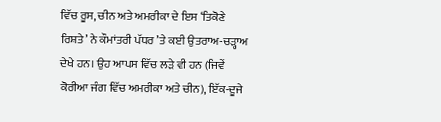ਵਿੱਚ ਰੂਸ, ਚੀਨ ਅਤੇ ਅਮਰੀਕਾ ਦੇ ਇਸ ‘ਤਿਕੋਣੇ ਰਿਸ਼ਤੇ’ ਨੇ ਕੌਮਾਂਤਰੀ ਪੱਧਰ ’ਤੇ ਕਈ ਉਤਰਾਅ-ਚੜ੍ਹਾਅ ਦੇਖੇ ਹਨ। ਉਹ ਆਪਸ ਵਿੱਚ ਲੜੇ ਵੀ ਹਨ (ਜਿਵੇਂ ਕੋਰੀਆ ਜੰਗ ਵਿੱਚ ਅਮਰੀਕਾ ਅਤੇ ਚੀਨ), ਇੱਕ-ਦੂਜੇ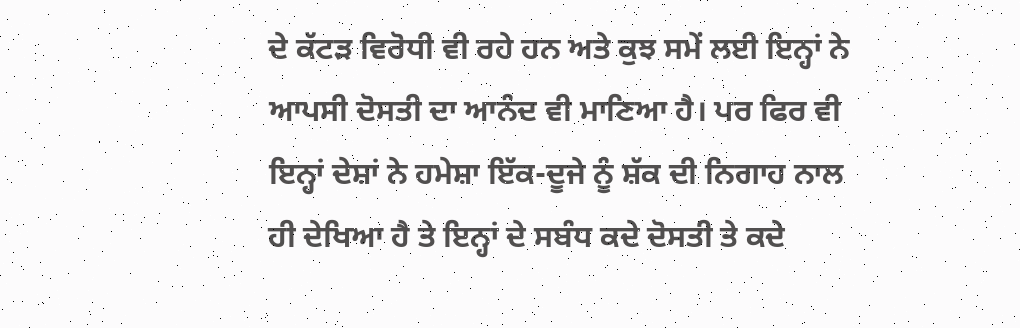ਦੇ ਕੱਟੜ ਵਿਰੋਧੀ ਵੀ ਰਹੇ ਹਨ ਅਤੇ ਕੁਝ ਸਮੇਂ ਲਈ ਇਨ੍ਹਾਂ ਨੇ ਆਪਸੀ ਦੋਸਤੀ ਦਾ ਆਨੰਦ ਵੀ ਮਾਣਿਆ ਹੈ। ਪਰ ਫਿਰ ਵੀ ਇਨ੍ਹਾਂ ਦੇਸ਼ਾਂ ਨੇ ਹਮੇਸ਼ਾ ਇੱਕ-ਦੂਜੇ ਨੂੰ ਸ਼ੱਕ ਦੀ ਨਿਗਾਹ ਨਾਲ ਹੀ ਦੇਖਿਆ ਹੈ ਤੇ ਇਨ੍ਹਾਂ ਦੇ ਸਬੰਧ ਕਦੇ ਦੋਸਤੀ ਤੇ ਕਦੇ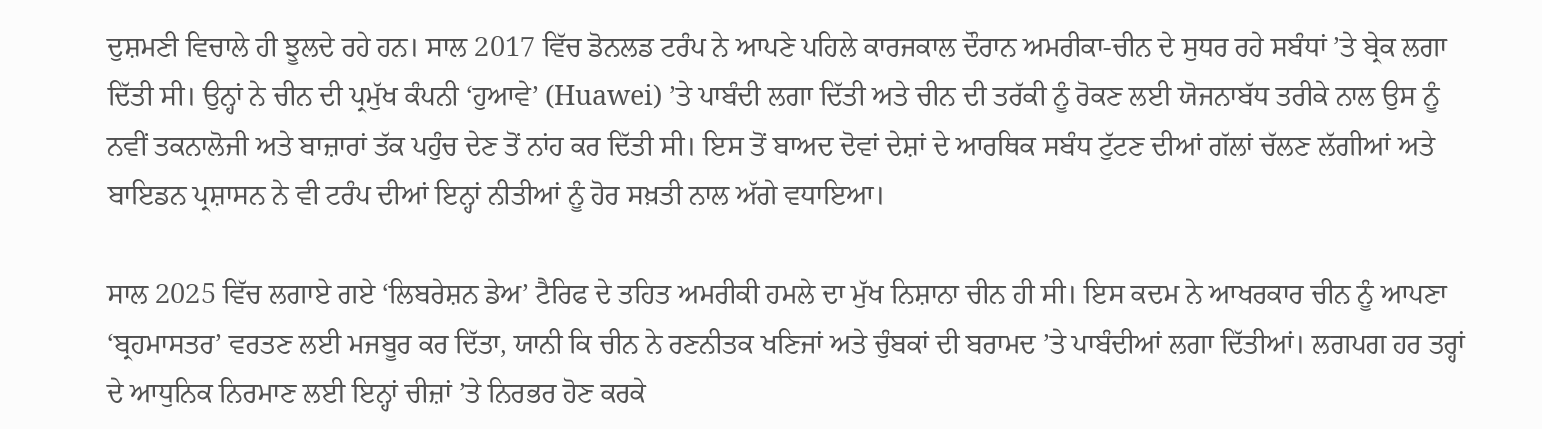ਦੁਸ਼ਮਣੀ ਵਿਚਾਲੇ ਹੀ ਝੂਲਦੇ ਰਹੇ ਹਨ। ਸਾਲ 2017 ਵਿੱਚ ਡੋਨਲਡ ਟਰੰਪ ਨੇ ਆਪਣੇ ਪਹਿਲੇ ਕਾਰਜਕਾਲ ਦੌਰਾਨ ਅਮਰੀਕਾ-ਚੀਨ ਦੇ ਸੁਧਰ ਰਹੇ ਸਬੰਧਾਂ ’ਤੇ ਬ੍ਰੇਕ ਲਗਾ ਦਿੱਤੀ ਸੀ। ਉਨ੍ਹਾਂ ਨੇ ਚੀਨ ਦੀ ਪ੍ਰਮੁੱਖ ਕੰਪਨੀ ‘ਹੁਆਵੇ’ (Huawei) ’ਤੇ ਪਾਬੰਦੀ ਲਗਾ ਦਿੱਤੀ ਅਤੇ ਚੀਨ ਦੀ ਤਰੱਕੀ ਨੂੰ ਰੋਕਣ ਲਈ ਯੋਜਨਾਬੱਧ ਤਰੀਕੇ ਨਾਲ ਉਸ ਨੂੰ ਨਵੀਂ ਤਕਨਾਲੋਜੀ ਅਤੇ ਬਾਜ਼ਾਰਾਂ ਤੱਕ ਪਹੁੰਚ ਦੇਣ ਤੋਂ ਨਾਂਹ ਕਰ ਦਿੱਤੀ ਸੀ। ਇਸ ਤੋਂ ਬਾਅਦ ਦੋਵਾਂ ਦੇਸ਼ਾਂ ਦੇ ਆਰਥਿਕ ਸਬੰਧ ਟੁੱਟਣ ਦੀਆਂ ਗੱਲਾਂ ਚੱਲਣ ਲੱਗੀਆਂ ਅਤੇ ਬਾਇਡਨ ਪ੍ਰਸ਼ਾਸਨ ਨੇ ਵੀ ਟਰੰਪ ਦੀਆਂ ਇਨ੍ਹਾਂ ਨੀਤੀਆਂ ਨੂੰ ਹੋਰ ਸਖ਼ਤੀ ਨਾਲ ਅੱਗੇ ਵਧਾਇਆ।

ਸਾਲ 2025 ਵਿੱਚ ਲਗਾਏ ਗਏ ‘ਲਿਬਰੇਸ਼ਨ ਡੇਅ’ ਟੈਰਿਫ ਦੇ ਤਹਿਤ ਅਮਰੀਕੀ ਹਮਲੇ ਦਾ ਮੁੱਖ ਨਿਸ਼ਾਨਾ ਚੀਨ ਹੀ ਸੀ। ਇਸ ਕਦਮ ਨੇ ਆਖਰਕਾਰ ਚੀਨ ਨੂੰ ਆਪਣਾ ‘ਬ੍ਰਹਮਾਸਤਰ’ ਵਰਤਣ ਲਈ ਮਜਬੂਰ ਕਰ ਦਿੱਤਾ, ਯਾਨੀ ਕਿ ਚੀਨ ਨੇ ਰਣਨੀਤਕ ਖਣਿਜਾਂ ਅਤੇ ਚੁੰਬਕਾਂ ਦੀ ਬਰਾਮਦ ’ਤੇ ਪਾਬੰਦੀਆਂ ਲਗਾ ਦਿੱਤੀਆਂ। ਲਗਪਗ ਹਰ ਤਰ੍ਹਾਂ ਦੇ ਆਧੁਨਿਕ ਨਿਰਮਾਣ ਲਈ ਇਨ੍ਹਾਂ ਚੀਜ਼ਾਂ ’ਤੇ ਨਿਰਭਰ ਹੋਣ ਕਰਕੇ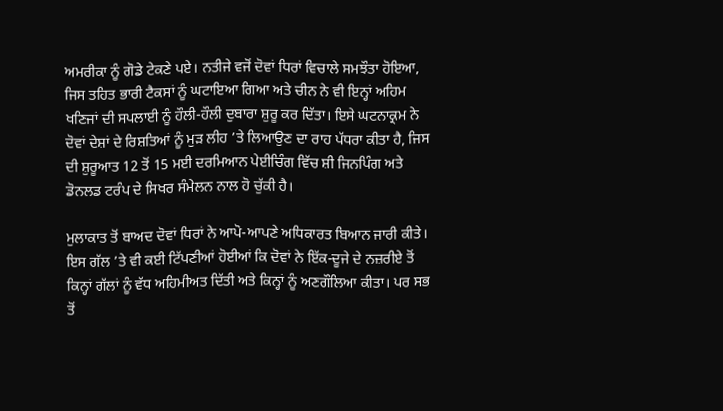ਅਮਰੀਕਾ ਨੂੰ ਗੋਡੇ ਟੇਕਣੇ ਪਏ। ਨਤੀਜੇ ਵਜੋਂ ਦੋਵਾਂ ਧਿਰਾਂ ਵਿਚਾਲੇ ਸਮਝੌਤਾ ਹੋਇਆ, ਜਿਸ ਤਹਿਤ ਭਾਰੀ ਟੈਕਸਾਂ ਨੂੰ ਘਟਾਇਆ ਗਿਆ ਅਤੇ ਚੀਨ ਨੇ ਵੀ ਇਨ੍ਹਾਂ ਅਹਿਮ ਖਣਿਜਾਂ ਦੀ ਸਪਲਾਈ ਨੂੰ ਹੌਲੀ-ਹੌਲੀ ਦੁਬਾਰਾ ਸ਼ੁਰੂ ਕਰ ਦਿੱਤਾ। ਇਸੇ ਘਟਨਾਕ੍ਰਮ ਨੇ ਦੋਵਾਂ ਦੇਸ਼ਾਂ ਦੇ ਰਿਸ਼ਤਿਆਂ ਨੂੰ ਮੁੜ ਲੀਹ ’ਤੇ ਲਿਆਉਣ ਦਾ ਰਾਹ ਪੱਧਰਾ ਕੀਤਾ ਹੈ, ਜਿਸ ਦੀ ਸ਼ੁਰੂਆਤ 12 ਤੋਂ 15 ਮਈ ਦਰਮਿਆਨ ਪੇਈਚਿੰਗ ਵਿੱਚ ਸ਼ੀ ਜਿਨਪਿੰਗ ਅਤੇ ਡੋਨਲਡ ਟਰੰਪ ਦੇ ਸਿਖਰ ਸੰਮੇਲਨ ਨਾਲ ਹੋ ਚੁੱਕੀ ਹੈ।

ਮੁਲਾਕਾਤ ਤੋਂ ਬਾਅਦ ਦੋਵਾਂ ਧਿਰਾਂ ਨੇ ਆਪੋ-ਆਪਣੇ ਅਧਿਕਾਰਤ ਬਿਆਨ ਜਾਰੀ ਕੀਤੇ। ਇਸ ਗੱਲ ’ਤੇ ਵੀ ਕਈ ਟਿੱਪਣੀਆਂ ਹੋਈਆਂ ਕਿ ਦੋਵਾਂ ਨੇ ਇੱਕ-ਦੂਜੇ ਦੇ ਨਜ਼ਰੀਏ ਤੋਂ ਕਿਨ੍ਹਾਂ ਗੱਲਾਂ ਨੂੰ ਵੱਧ ਅਹਿਮੀਅਤ ਦਿੱਤੀ ਅਤੇ ਕਿਨ੍ਹਾਂ ਨੂੰ ਅਣਗੌਲਿਆ ਕੀਤਾ। ਪਰ ਸਭ ਤੋਂ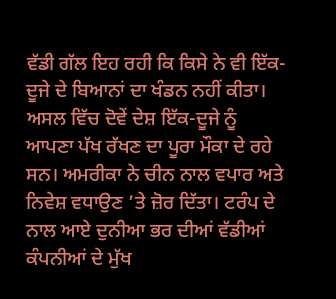ਵੱਡੀ ਗੱਲ ਇਹ ਰਹੀ ਕਿ ਕਿਸੇ ਨੇ ਵੀ ਇੱਕ-ਦੂਜੇ ਦੇ ਬਿਆਨਾਂ ਦਾ ਖੰਡਨ ਨਹੀਂ ਕੀਤਾ। ਅਸਲ ਵਿੱਚ ਦੋਵੇਂ ਦੇਸ਼ ਇੱਕ-ਦੂਜੇ ਨੂੰ ਆਪਣਾ ਪੱਖ ਰੱਖਣ ਦਾ ਪੂਰਾ ਮੌਕਾ ਦੇ ਰਹੇ ਸਨ। ਅਮਰੀਕਾ ਨੇ ਚੀਨ ਨਾਲ ਵਪਾਰ ਅਤੇ ਨਿਵੇਸ਼ ਵਧਾਉਣ ’ਤੇ ਜ਼ੋਰ ਦਿੱਤਾ। ਟਰੰਪ ਦੇ ਨਾਲ ਆਏ ਦੁਨੀਆ ਭਰ ਦੀਆਂ ਵੱਡੀਆਂ ਕੰਪਨੀਆਂ ਦੇ ਮੁੱਖ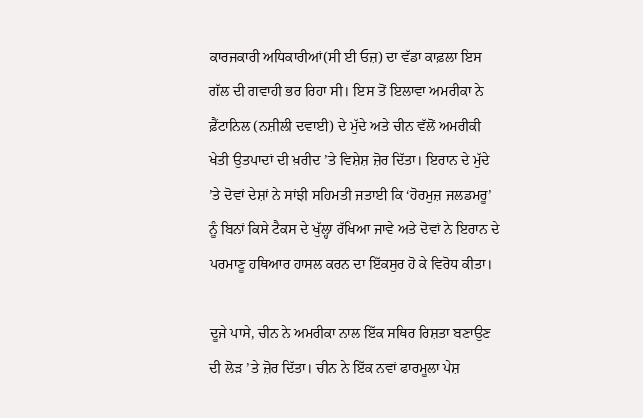ਕਾਰਜਕਾਰੀ ਅਧਿਕਾਰੀਆਂ(ਸੀ ਈ ਓਜ਼) ਦਾ ਵੱਡਾ ਕਾਫ਼ਲਾ ਇਸ ਗੱਲ ਦੀ ਗਵਾਹੀ ਭਰ ਰਿਹਾ ਸੀ। ਇਸ ਤੋਂ ਇਲਾਵਾ ਅਮਰੀਕਾ ਨੇ ਫ਼ੈਂਟਾਨਿਲ (ਨਸ਼ੀਲੀ ਦਵਾਈ) ਦੇ ਮੁੱਦੇ ਅਤੇ ਚੀਨ ਵੱਲੋਂ ਅਮਰੀਕੀ ਖੇਤੀ ਉਤਪਾਦਾਂ ਦੀ ਖ਼ਰੀਦ ’ਤੇ ਵਿਸ਼ੇਸ਼ ਜ਼ੋਰ ਦਿੱਤਾ। ਇਰਾਨ ਦੇ ਮੁੱਦੇ ’ਤੇ ਦੋਵਾਂ ਦੇਸ਼ਾਂ ਨੇ ਸਾਂਝੀ ਸਹਿਮਤੀ ਜਤਾਈ ਕਿ ‘ਹੋਰਮੁਜ਼ ਜਲਡਮਰੂ’ ਨੂੰ ਬਿਨਾਂ ਕਿਸੇ ਟੈਕਸ ਦੇ ਖੁੱਲ੍ਹਾ ਰੱਖਿਆ ਜਾਵੇ ਅਤੇ ਦੋਵਾਂ ਨੇ ਇਰਾਨ ਦੇ ਪਰਮਾਣੂ ਹਥਿਆਰ ਹਾਸਲ ਕਰਨ ਦਾ ਇੱਕਸੁਰ ਹੋ ਕੇ ਵਿਰੋਧ ਕੀਤਾ।

ਦੂਜੇ ਪਾਸੇ, ਚੀਨ ਨੇ ਅਮਰੀਕਾ ਨਾਲ ਇੱਕ ਸਥਿਰ ਰਿਸ਼ਤਾ ਬਣਾਉਣ ਦੀ ਲੋੜ ’ਤੇ ਜ਼ੋਰ ਦਿੱਤਾ। ਚੀਨ ਨੇ ਇੱਕ ਨਵਾਂ ਫਾਰਮੂਲਾ ਪੇਸ਼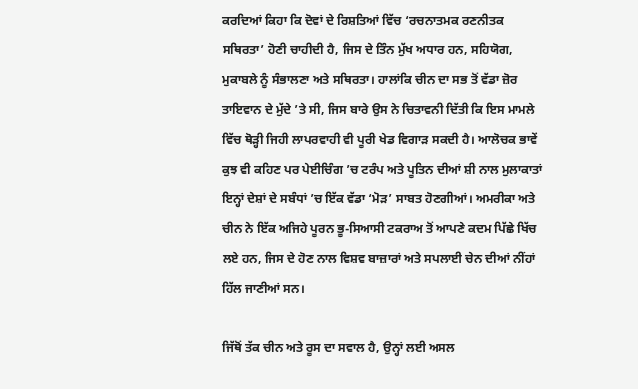ਕਰਦਿਆਂ ਕਿਹਾ ਕਿ ਦੋਵਾਂ ਦੇ ਰਿਸ਼ਤਿਆਂ ਵਿੱਚ ‘ਰਚਨਾਤਮਕ ਰਣਨੀਤਕ ਸਥਿਰਤਾ’ ਹੋਣੀ ਚਾਹੀਦੀ ਹੈ, ਜਿਸ ਦੇ ਤਿੰਨ ਮੁੱਖ ਅਧਾਰ ਹਨ, ਸਹਿਯੋਗ, ਮੁਕਾਬਲੇ ਨੂੰ ਸੰਭਾਲਣਾ ਅਤੇ ਸਥਿਰਤਾ। ਹਾਲਾਂਕਿ ਚੀਨ ਦਾ ਸਭ ਤੋਂ ਵੱਡਾ ਜ਼ੋਰ ਤਾਇਵਾਨ ਦੇ ਮੁੱਦੇ ’ਤੇ ਸੀ, ਜਿਸ ਬਾਰੇ ਉਸ ਨੇ ਚਿਤਾਵਨੀ ਦਿੱਤੀ ਕਿ ਇਸ ਮਾਮਲੇ ਵਿੱਚ ਥੋੜ੍ਹੀ ਜਿਹੀ ਲਾਪਰਵਾਹੀ ਵੀ ਪੂਰੀ ਖੇਡ ਵਿਗਾੜ ਸਕਦੀ ਹੈ। ਆਲੋਚਕ ਭਾਵੇਂ ਕੁਝ ਵੀ ਕਹਿਣ ਪਰ ਪੇਈਚਿੰਗ ’ਚ ਟਰੰਪ ਅਤੇ ਪੂਤਿਨ ਦੀਆਂ ਸ਼ੀ ਨਾਲ ਮੁਲਾਕਾਤਾਂ ਇਨ੍ਹਾਂ ਦੇਸ਼ਾਂ ਦੇ ਸਬੰਧਾਂ ’ਚ ਇੱਕ ਵੱਡਾ ‘ਮੋੜ’ ਸਾਬਤ ਹੋਣਗੀਆਂ। ਅਮਰੀਕਾ ਅਤੇ ਚੀਨ ਨੇ ਇੱਕ ਅਜਿਹੇ ਪੂਰਨ ਭੂ-ਸਿਆਸੀ ਟਕਰਾਅ ਤੋਂ ਆਪਣੇ ਕਦਮ ਪਿੱਛੇ ਖਿੱਚ ਲਏ ਹਨ, ਜਿਸ ਦੇ ਹੋਣ ਨਾਲ ਵਿਸ਼ਵ ਬਾਜ਼ਾਰਾਂ ਅਤੇ ਸਪਲਾਈ ਚੇਨ ਦੀਆਂ ਨੀਂਹਾਂ ਹਿੱਲ ਜਾਣੀਆਂ ਸਨ।

ਜਿੱਥੋਂ ਤੱਕ ਚੀਨ ਅਤੇ ਰੂਸ ਦਾ ਸਵਾਲ ਹੈ, ਉਨ੍ਹਾਂ ਲਈ ਅਸਲ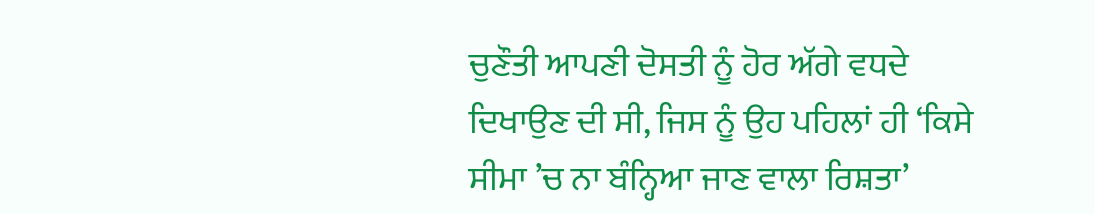ਚੁਣੌਤੀ ਆਪਣੀ ਦੋਸਤੀ ਨੂੰ ਹੋਰ ਅੱਗੇ ਵਧਦੇ ਦਿਖਾਉਣ ਦੀ ਸੀ, ਜਿਸ ਨੂੰ ਉਹ ਪਹਿਲਾਂ ਹੀ ‘ਕਿਸੇ ਸੀਮਾ ’ਚ ਨਾ ਬੰਨ੍ਹਿਆ ਜਾਣ ਵਾਲਾ ਰਿਸ਼ਤਾ’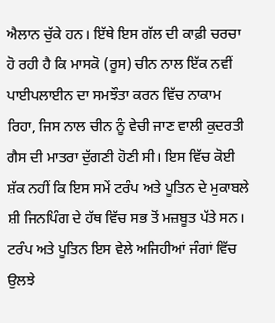ਐਲਾਨ ਚੁੱਕੇ ਹਨ। ਇੱਥੇ ਇਸ ਗੱਲ ਦੀ ਕਾਫ਼ੀ ਚਰਚਾ ਹੋ ਰਹੀ ਹੈ ਕਿ ਮਾਸਕੋ (ਰੂਸ) ਚੀਨ ਨਾਲ ਇੱਕ ਨਵੀਂ ਪਾਈਪਲਾਈਨ ਦਾ ਸਮਝੌਤਾ ਕਰਨ ਵਿੱਚ ਨਾਕਾਮ ਰਿਹਾ, ਜਿਸ ਨਾਲ ਚੀਨ ਨੂੰ ਵੇਚੀ ਜਾਣ ਵਾਲੀ ਕੁਦਰਤੀ ਗੈਸ ਦੀ ਮਾਤਰਾ ਦੁੱਗਣੀ ਹੋਣੀ ਸੀ। ਇਸ ਵਿੱਚ ਕੋਈ ਸ਼ੱਕ ਨਹੀਂ ਕਿ ਇਸ ਸਮੇਂ ਟਰੰਪ ਅਤੇ ਪੂਤਿਨ ਦੇ ਮੁਕਾਬਲੇ ਸ਼ੀ ਜਿਨਪਿੰਗ ਦੇ ਹੱਥ ਵਿੱਚ ਸਭ ਤੋਂ ਮਜ਼ਬੂਤ ਪੱਤੇ ਸਨ। ਟਰੰਪ ਅਤੇ ਪੂਤਿਨ ਇਸ ਵੇਲੇ ਅਜਿਹੀਆਂ ਜੰਗਾਂ ਵਿੱਚ ਉਲਝੇ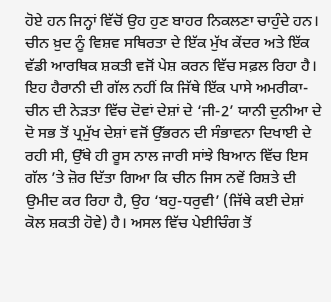ਹੋਏ ਹਨ ਜਿਨ੍ਹਾਂ ਵਿੱਚੋਂ ਉਹ ਹੁਣ ਬਾਹਰ ਨਿਕਲਣਾ ਚਾਹੁੰਦੇ ਹਨ। ਚੀਨ ਖ਼ੁਦ ਨੂੰ ਵਿਸ਼ਵ ਸਥਿਰਤਾ ਦੇ ਇੱਕ ਮੁੱਖ ਕੇਂਦਰ ਅਤੇ ਇੱਕ ਵੱਡੀ ਆਰਥਿਕ ਸ਼ਕਤੀ ਵਜੋਂ ਪੇਸ਼ ਕਰਨ ਵਿੱਚ ਸਫ਼ਲ ਰਿਹਾ ਹੈ। ਇਹ ਹੈਰਾਨੀ ਦੀ ਗੱਲ ਨਹੀਂ ਕਿ ਜਿੱਥੇ ਇੱਕ ਪਾਸੇ ਅਮਰੀਕਾ-ਚੀਨ ਦੀ ਨੇੜਤਾ ਵਿੱਚ ਦੋਵਾਂ ਦੇਸ਼ਾਂ ਦੇ ‘ਜੀ-2’ ਯਾਨੀ ਦੁਨੀਆ ਦੇ ਦੋ ਸਭ ਤੋਂ ਪ੍ਰਮੁੱਖ ਦੇਸ਼ਾਂ ਵਜੋਂ ਉੱਭਰਨ ਦੀ ਸੰਭਾਵਨਾ ਦਿਖਾਈ ਦੇ ਰਹੀ ਸੀ, ਉੱਥੇ ਹੀ ਰੂਸ ਨਾਲ ਜਾਰੀ ਸਾਂਝੇ ਬਿਆਨ ਵਿੱਚ ਇਸ ਗੱਲ ’ਤੇ ਜ਼ੋਰ ਦਿੱਤਾ ਗਿਆ ਕਿ ਚੀਨ ਜਿਸ ਨਵੇਂ ਰਿਸ਼ਤੇ ਦੀ ਉਮੀਦ ਕਰ ਰਿਹਾ ਹੈ, ਉਹ ‘ਬਹੁ-ਧਰੁਵੀ’ (ਜਿੱਥੇ ਕਈ ਦੇਸ਼ਾਂ ਕੋਲ ਸ਼ਕਤੀ ਹੋਵੇ) ਹੈ। ਅਸਲ ਵਿੱਚ ਪੇਈਚਿੰਗ ਤੋਂ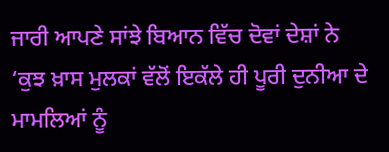ਜਾਰੀ ਆਪਣੇ ਸਾਂਝੇ ਬਿਆਨ ਵਿੱਚ ਦੋਵਾਂ ਦੇਸ਼ਾਂ ਨੇ ‘ਕੁਝ ਖ਼ਾਸ ਮੁਲਕਾਂ ਵੱਲੋਂ ਇਕੱਲੇ ਹੀ ਪੂਰੀ ਦੁਨੀਆ ਦੇ ਮਾਮਲਿਆਂ ਨੂੰ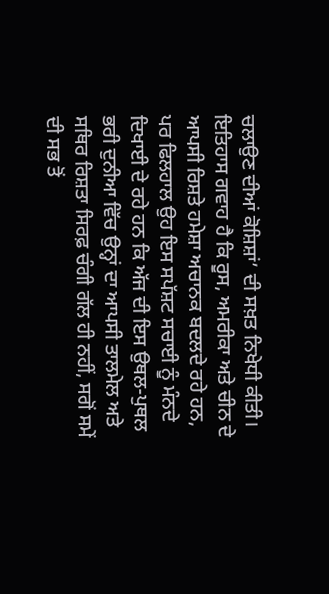ਚਲਾਉਣ ਦੀਆਂ ਕੋਸ਼ਿਸ਼ਾਂ’ ਦੀ ਸਖ਼ਤ ਨਿਖੇਧੀ ਕੀਤੀ। ਇਤਿਹਾਸ ਗਵਾਹ ਹੈ ਕਿ ਰੂਸ, ਅਮਰੀਕਾ ਅਤੇ ਚੀਨ ਦੇ ਆਪਸੀ ਰਿਸ਼ਤੇ ਹਮੇਸ਼ਾ ਅਚਾਨਕ ਬਦਲਦੇ ਰਹੇ ਹਨ, ਪਰ ਫਿਲਹਾਲ ਉਹ ਇਸ ਸਪੱਸ਼ਟ ਸਚਾਈ ਨੂੰ ਮੰਨਦੇ ਦਿਖਾਈ ਦੇ ਰਹੇ ਹਨ ਕਿ ਅੱਜ ਦੀ ਇਸ ਉਥਲ-ਪੁਥਲ ਭਰੀ ਦੁਨੀਆ ਵਿੱਚ ਉਨ੍ਹਾਂ ਦਾ ਆਪਸੀ ਤਾਲਮੇਲ ਅਤੇ ਸਥਿਰ ਰਿਸ਼ਤਾ ਸਿਰਫ਼ ਚੰਗੀ ਗੱਲ ਹੀ ਨਹੀਂ, ਸਗੋਂ ਸਮੇਂ ਦੀ ਸਭ ਤੋਂ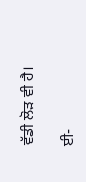ਵੱਡੀ ਲੋੜ ਵੀ ਹੈ।

ਈ-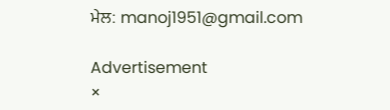ਮੇਲ: manoj1951@gmail.com

Advertisement
×